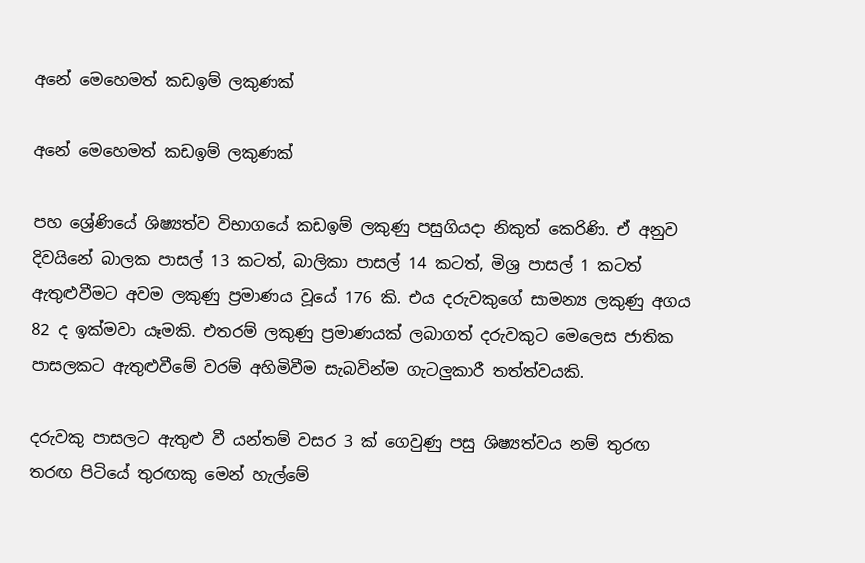අනේ මෙහෙමත් කඩඉම් ලකුණක්

අනේ මෙහෙමත් කඩඉම් ලකුණක්

පහ ශ්‍රේණියේ ශිෂ්‍යත්ව විභාගයේ කඩඉම් ලකුණු පසුගියදා නිකුත් කෙරිණි. ඒ අනුව දිවයිනේ බාලක පාසල් 13 කටත්, බාලිකා පාසල් 14 කටත්, මිශ්‍ර පාසල් 1 කටත් ඇතුළුවීමට අවම ලකුණු ප්‍රමාණය වූයේ 176 කි. එය දරුවකුගේ සාමන්‍ය ලකුණු අගය 82 ද ඉක්මවා යෑමකි. එතරම් ලකුණු ප්‍රමාණයක් ලබාගත් දරුවකුට මෙලෙස ජාතික පාසලකට ඇතුළුවීමේ වරම් අහිමිවීම සැබවින්ම ගැටලුකාරී තත්ත්වයකි.

දරුවකු පාසලට ඇතුළු වී යන්තම් වසර 3 ක් ගෙවුණු පසු ශිෂ්‍යත්වය නම් තුරඟ තරඟ පිටියේ තුරඟකු මෙන් හැල්මේ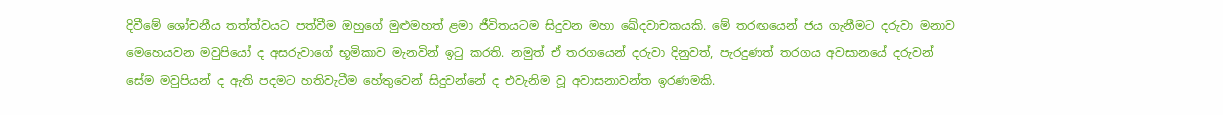දිවීමේ ශෝචනීය තත්ත්වයට පත්වීම ඔහුගේ මුළුමහත් ළමා ජීවිතයටම සිදුවන මහා ඛේදවාචකයකි. මේ තරඟයෙන් ජය ගැනීමට දරුවා මනාව මෙහෙයවන මවුපියෝ ද අසරුවාගේ භූමිකාව මැනවින් ඉටු කරති. නමුත් ඒ තරගයෙන් දරුවා දිනුවත්, පැරදුණත් තරගය අවසානයේ දරුවන් සේම මවුපියන් ද ඇති පදමට හතිවැටීම හේතුවෙන් සිදුවන්නේ ද එවැනිම වූ අවාසනාවන්ත ඉරණමකි.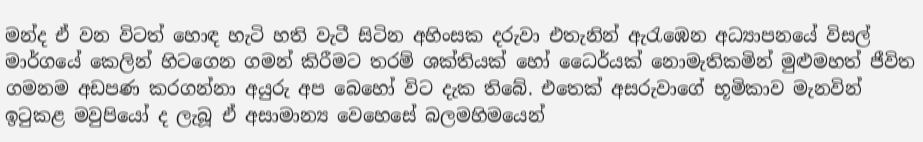මන්ද ඒ වන විටත් හොඳ හැටි හති වැටී සිටින අහිංසක දරුවා එතැනින් ඇරැඹෙන අධ්‍යාපනයේ විසල් මාර්ගයේ කෙලින් හිටගෙන ගමන් කිරීමට තරම් ශක්තියක් හෝ ධෛර්යක් නොමැතිකමින් මුළුමහත් ජීවිත ගමනම අඩපණ කරගන්නා අයුරු අප බෙහෝ විට දැක තිබේ. එතෙක් අසරුවාගේ භූමිකාව මැනවින් ඉටුකළ මවුපියෝ ද ලැබූ ඒ අසාමාන්‍ය වෙහෙසේ බලමහිමයෙන්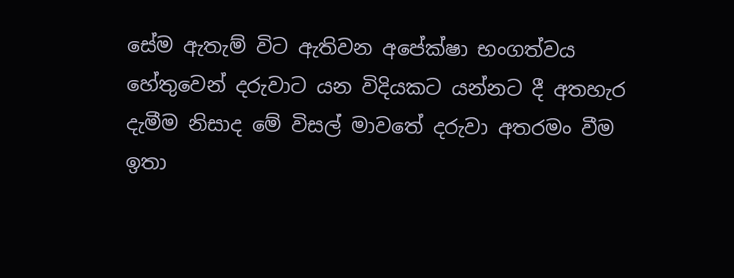සේම ඇතැම් විට ඇතිවන අපේක්ෂා භංගත්වය හේතුවෙන් දරුවාට යන විදියකට යන්නට දී අතහැර දැමීම නිසාද මේ විසල් මාවතේ දරුවා අතරමං වීම ඉතා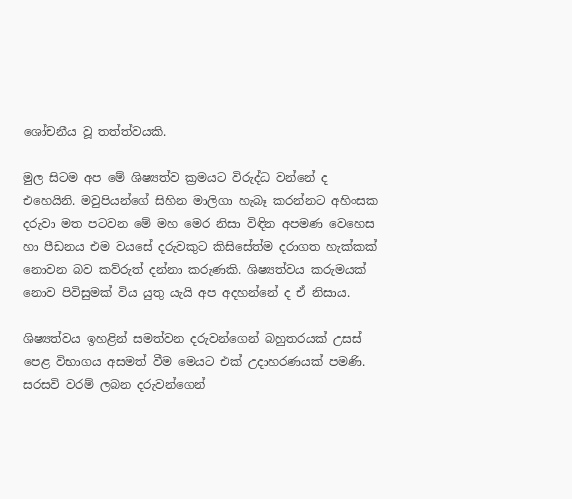ශෝචනීය වූ තත්ත්වයකි.

මුල සිටම අප මේ ශිෂ්‍යත්ව ක්‍රමයට විරුද්ධ වන්නේ ද එහෙයිනි. මවුපියන්ගේ සිහින මාලිගා හැබෑ කරන්නට අහිංසක දරුවා මත පටවන මේ මහ මෙර නිසා විඳින අපමණ වෙහෙස හා පීඩනය එම වයසේ දරුවකුට කිසිසේත්ම දරාගත හැක්කක් නොවන බව කව්රුත් දන්නා කරුණකි. ශිෂ්‍යත්වය කරුමයක් නොව පිවිසුමක් විය යුතු යැයි අප අදහන්නේ ද ඒ නිසාය.

ශිෂ්‍යත්වය ඉහළින් සමත්වන දරුවන්ගෙන් බහුතරයක් උසස් පෙළ විභාගය අසමත් වීම මෙයට එක් උදාහරණයක් පමණි. සරසවි වරම් ලබන දරුවන්ගෙන්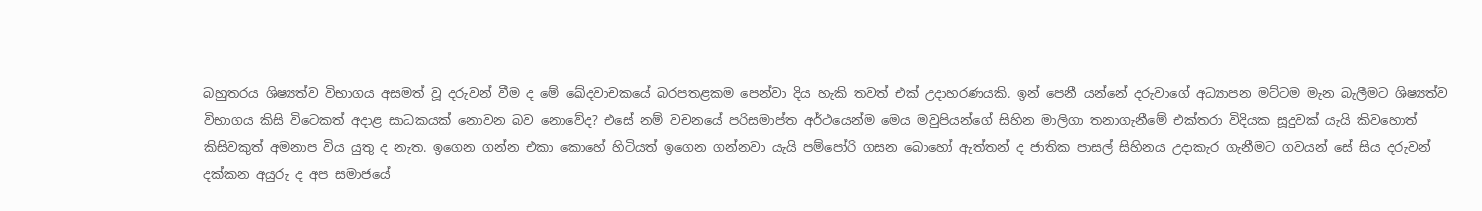බහුතරය ශිෂ්‍යත්ව විභාගය අසමත් වූ දරුවන් වීම ද මේ ඛේදවාචකයේ බරපතළකම පෙන්වා දිය හැකි තවත් එක් උදාහරණයකි. ඉන් පෙනී යන්නේ දරුවාගේ අධ්‍යාපන මට්ටම මැන බැලීමට ශිෂ්‍යත්ව විභාගය කිසි විටෙකත් අදාළ සාධකයක් නොවන බව නොවේද? එසේ නම් වචනයේ පරිසමාප්ත අර්ථයෙන්ම මෙය මවුපියන්ගේ සිහින මාලිගා තනාගැනීමේ එක්තරා විදියක සූදුවක් යැයි කිවහොත් කිසිවකුත් අමනාප විය යුතු ද නැත. ඉගෙන ගන්න එකා කොහේ හිටියත් ඉගෙන ගන්නවා යැයි පම්පෝරි ගසන බොහෝ ඇත්තන් ද ජාතික පාසල් සිහිනය උදාකැර ගැනීමට ගවයන් සේ සිය දරුවන් දක්කන අයුරු ද අප සමාජයේ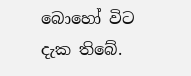බොහෝ විට දැක තිබේ.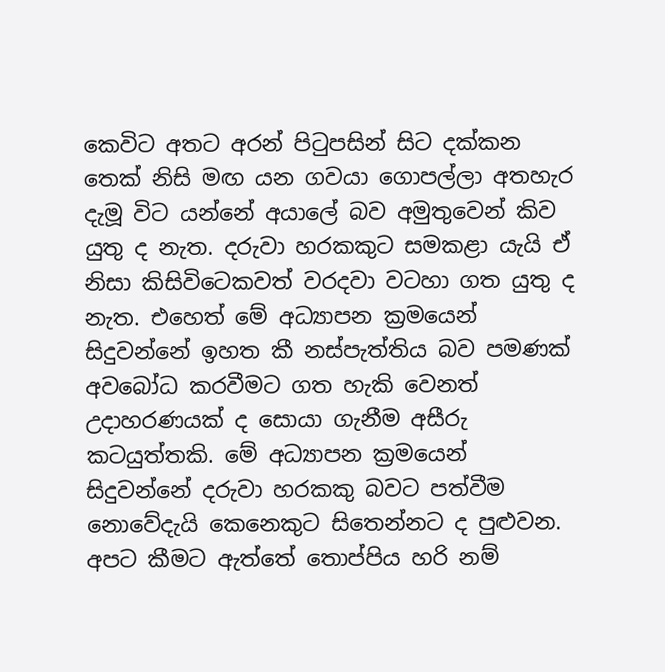කෙවිට අතට අරන් පිටුපසින් සිට දක්කන තෙක් නිසි මඟ යන ගවයා ගොපල්ලා අතහැර දැමූ විට යන්නේ අයාලේ බව අමුතුවෙන් කිව යුතු ද නැත. දරුවා හරකකුට සමකළා යැයි ඒ නිසා කිසිවිටෙකවත් වරදවා වටහා ගත යුතු ද නැත. එහෙත් මේ අධ්‍යාපන ක්‍රමයෙන් සිදුවන්නේ ඉහත කී නස්පැත්තිය බව පමණක් අවබෝධ කරවීමට ගත හැකි වෙනත් උදාහරණයක් ද සොයා ගැනීම අසීරු කටයුත්තකි. මේ අධ්‍යාපන ක්‍රමයෙන් සිදුවන්නේ දරුවා හරකකු බවට පත්වීම නොවේදැයි කෙනෙකුට සිතෙන්නට ද පුළුවන. අපට කීමට ඇත්තේ තොප්පිය හරි නම්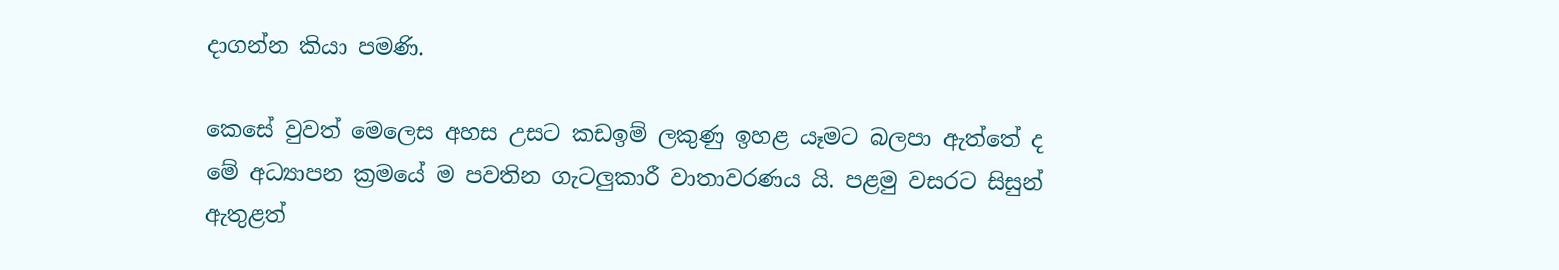දාගන්න කියා පමණි.

කෙසේ වුවත් මෙලෙස අහස උසට කඩඉම් ලකුණු ඉහළ යෑමට බලපා ඇත්තේ ද මේ අධ්‍යාපන ක්‍රමයේ ම පවතින ගැටලුකාරී වාතාවරණය යි. පළමු වසරට සිසුන් ඇතුළත්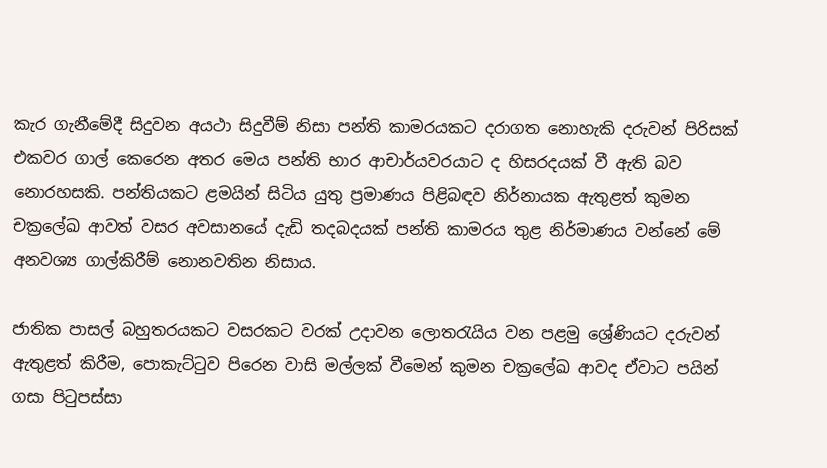කැර ගැනීමේදී සිදුවන අයථා සිදුවීම් නිසා පන්ති කාමරයකට දරාගත නොහැකි දරුවන් පිරිසක් එකවර ගාල් කෙරෙන අතර මෙය පන්ති භාර ආචාර්යවරයාට ද හිසරදයක් වී ඇති බව නොරහසකි. පන්තියකට ළමයින් සිටිය යුතු ප්‍රමාණය පිළිබඳව නිර්නායක ඇතුළත් කුමන චක්‍රලේඛ ආවත් වසර අවසානයේ දැඩි තදබදයක් පන්ති කාමරය තුළ නිර්මාණය වන්නේ මේ අනවශ්‍ය ගාල්කිරීම් නොනවතින නිසාය.

ජාතික පාසල් බහුතරයකට වසරකට වරක් උදාවන ලොතරැයිය වන පළමු ශ්‍රේණියට දරුවන් ඇතුළත් කිරීම, පොකැට්ටුව පිරෙන වාසි මල්ලක් වීමෙන් කුමන චක්‍රලේඛ ආවද ඒවාට පයින් ගසා පිටුපස්සා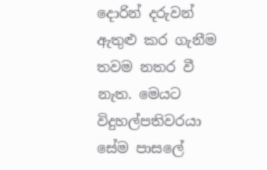දොරින් දරුවන් ඇතුළු කර ගැනීම තවම නතර වී නැත. මෙයට විදුහල්පතිවරයා සේම පාසලේ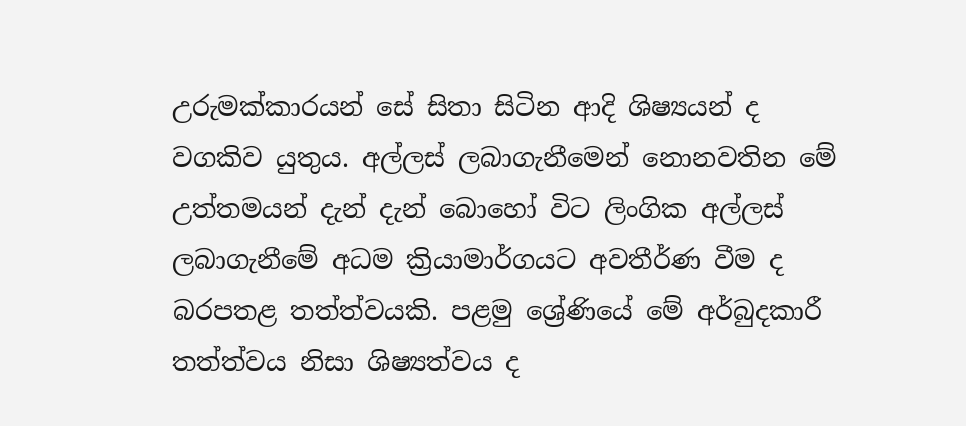උරුමක්කාරයන් සේ සිතා සිටින ආදි ශිෂ්‍යයන් ද වගකිව යුතුය. අල්ලස් ලබාගැනීමෙන් නොනවතින මේ උත්තමයන් දැන් දැන් බොහෝ විට ලිංගික අල්ලස් ලබාගැනීමේ අධම ක්‍රියාමාර්ගයට අවතීර්ණ වීම ද බරපතළ තත්ත්වයකි. පළමු ශ්‍රේණියේ මේ අර්බුදකාරී තත්ත්වය නිසා ශිෂ්‍යත්වය ද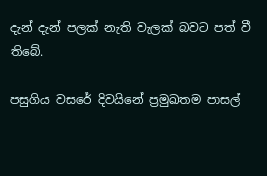දැන් දැන් පලක් නැති වැලක් බවට පත් වී තිබේ.

පසුගිය වසරේ දිවයිනේ ප්‍රමුඛතම පාසල්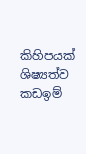කිහිපයක් ශිෂ්‍යත්ව කඩඉම්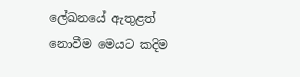ලේඛනයේ ඇතුළත් නොවීම මෙයට කදිම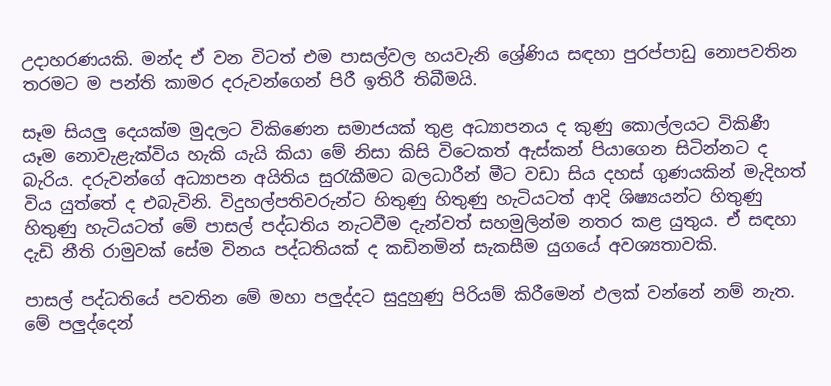උදාහරණයකි. මන්ද ඒ වන විටත් එම පාසල්වල හයවැනි ශ්‍රේණිය සඳහා පුරප්පාඩු නොපවතින තරමට ම පන්ති කාමර දරුවන්ගෙන් පිරී ඉතිරී තිබීමයි.

සෑම සියලු දෙයක්ම මුදලට විකිණෙන සමාජයක් තුළ අධ්‍යාපනය ද කුණු කොල්ලයට විකිණී යෑම නොවැළැක්විය හැකි යැයි කියා මේ නිසා කිසි විටෙකත් ඇස්කන් පියාගෙන සිටින්නට ද බැරිය. දරුවන්ගේ අධ්‍යාපන අයිතිය සුරැකීමට බලධාරීන් මීට වඩා සිය දහස් ගුණයකින් මැදිහත් විය යුත්තේ ද එබැවිනි. විදුහල්පතිවරුන්ට හිතුණු හිතුණු හැටියටත් ආදි ශිෂ්‍යයන්ට හිතුණු හිතුණු හැටියටත් මේ පාසල් පද්ධතිය නැටවීම දැන්වත් සහමුලින්ම නතර කළ යුතුය. ඒ සඳහා දැඩි නීති රාමුවක් සේම විනය පද්ධතියක් ද කඩිනමින් සැකසීම යුගයේ අවශ්‍යතාවකි.

පාසල් පද්ධතියේ පවතින මේ මහා පලුද්දට සුදුහුණු පිරියම් කිරීමෙන් ඵලක් වන්නේ නම් නැත. මේ පලුද්දෙන්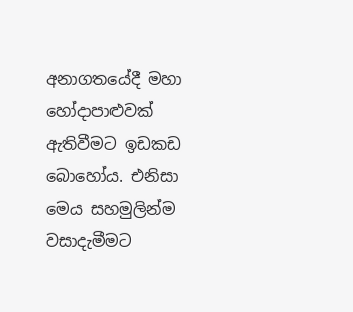අනාගතයේදී මහා හෝදාපාළුවක් ඇතිවීමට ඉඩකඩ බොහෝය. එනිසා මෙය සහමුලින්ම වසාදැමීමට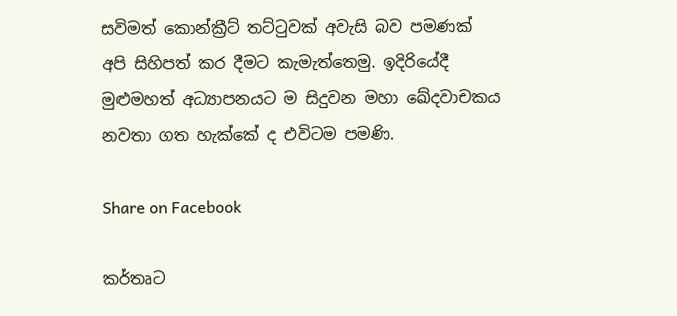සවිමත් කොන්ක්‍රීට් තට්ටුවක් අවැසි බව පමණක් අපි සිහිපත් කර දීමට කැමැත්තෙමු. ඉදිරියේදී මුළුමහත් අධ්‍යාපනයට ම සිදුවන මහා ඛේදවාචකය නවතා ගත හැක්කේ ද එවිටම පමණි.

Share on Facebook

කර්තෘට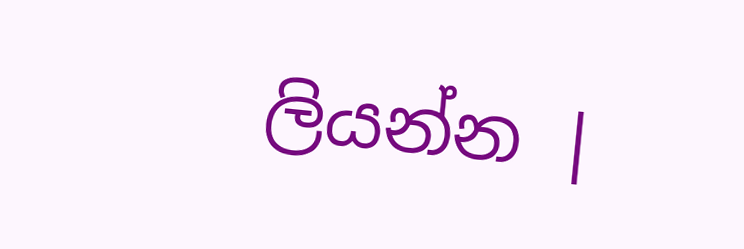ලියන්න |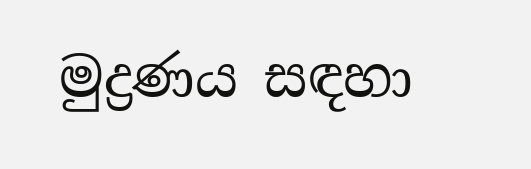මුද්‍රණය සඳහා